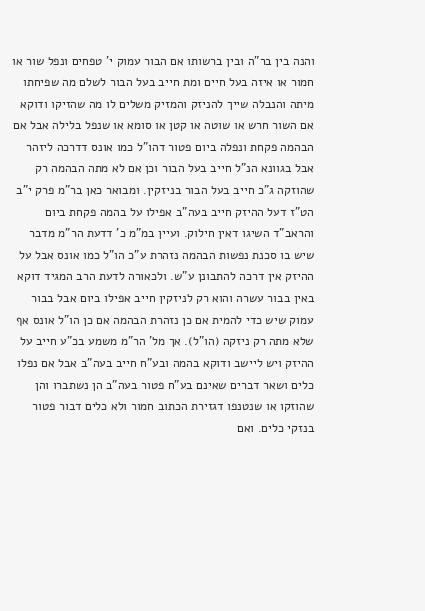והנה בין בר"ה ובין ברשותו אם הבור עמוק י' טפחים ונפל שור או חמור או איזה בעל חיים ומת חייב בעל הבור לשלם מה שפיחתו מיתה והנבלה שייך להניזק והמזיק משלים לו מה שהזיקו ודוקא אם השור חרש או שוטה או קטן או סומא או שנפל בלילה אבל אם הבהמה פקחת ונפלה ביום פטור דהו"ל כמו אונס דדרכה ליזהר אבל בגוונא הנ"ל חייב בעל הבור וכן אם לא מתה הבהמה רק שהוזקה ג"כ חייב בעל הבור בניזקין. ומבואר כאן בר"מ פרק י"ב הט"ז דעל ההיזק חייב בעה"ב אפילו על בהמה פקחת ביום והראב"ד השיגו דאין חילוק. ועיין במ"מ כ' דדעת הר"מ מדבר שיש בו סכנת נפשות הבהמה נזהרת ע"כ הו"ל כמו אונס אבל על ההיזק אין דרכה להתבונן ע"ש. ולכאורה לדעת הרב המגיד דוקא באין בבור עשרה והוא רק לניזקין חייב אפילו ביום אבל בבור עמוק שיש כדי להמית אם כן נזהרת הבהמה אם כן הו"ל אונס אף שלא מתה רק ניזקה (הו"ל). אך מל' הר"מ משמע בכ"ע חייב על ההיזק ויש ליישב ודוקא בהמה ובע"ח חייב בעה"ב אבל אם נפלו כלים ושאר דברים שאינם בע"ח פטור בעה"ב הן נשתברו והן שהוזקו או שנטנפו דגזירת הכתוב חמור ולא כלים דבור פטור בנזקי כלים. ואם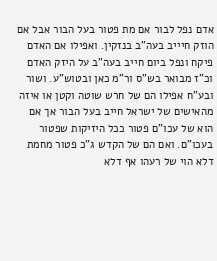אדם נפל לבור אם מת פטור בעל הבור אבל אם הוזק חיייב בעה"ב בנזקין. ואפילו אם האדם פיקח ונפל ביום חייב בעה"ב על היזק האדם וכ"ז מבואר בש"ס ור"מ כאן ובטוש"ע. ושור ובע"ח אפילו הם של חרש שוטה וקטן או איזה מהאישים של ישראל חייב בעל הבור אך אם הוא של עכו"ם פטור ככל היזיקות שפטור בעכו"ם. ואם הם של הקדש ג"כ פטור מחמת דלא הוי של רעהו אף דלא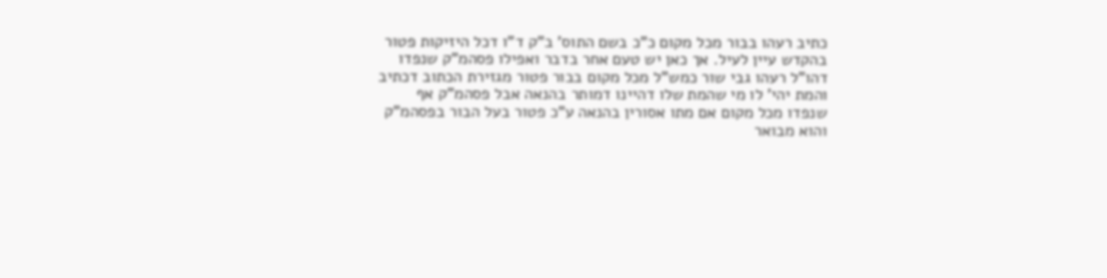כתיב רעהו בבור מכל מקום כ"כ בשם התוס' ב"ק ד"ו דכל היזיקות פטור בהקדש עיין לעיל. אך כאן יש טעם אחר בדבר ואפילו פסהמ"ק שנפדו דהו"ל רעהו גבי שור כמש"ל מכל מקום בבור פטור מגזירת הכתוב דכתיב והמת יהי' לו מי שהמת שלו דהיינו דמותר בהנאה אבל פסהמ"ק אף שנפדו מכל מקום אם מתו אסורין בהנאה ע"כ פטור בעל הבור בפסהמ"ק והוא מבואר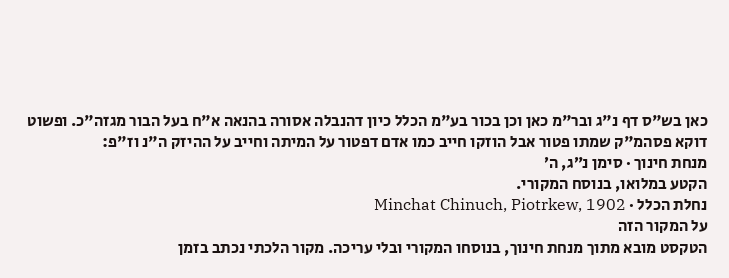כאן בש"ס דף נ"ג ובר"מ כאן וכן בכור בע"מ הכלל כיון דהנבלה אסורה בהנאה א"ח בעל הבור מגזה"כ. ופשוט דוקא פסהמ"ק שמתו פטור אבל הוזקו חייב כמו אדם דפטור על המיתה וחייב על ההיזק ה"נ וז"פ:
מנחת חינוך · סימן נ״ג, ה׳
הקטע במלואו, בנוסח המקורי.
נחלת הכלל · Minchat Chinuch, Piotrkew, 1902
על המקור הזה
הטקסט מובא מתוך מנחת חינוך, בנוסחו המקורי ובלי עריכה. מקור הלכתי נכתב בזמן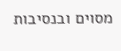מסוים ובנסיבות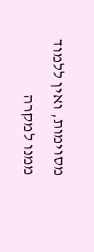מסוימות, ואין ללמוד ממנו למקרה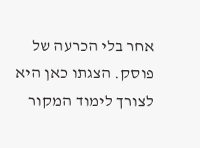אחר בלי הכרעה של פוסק. הצגתו כאן היא לצורך לימוד המקור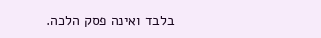בלבד ואינה פסק הלכה.